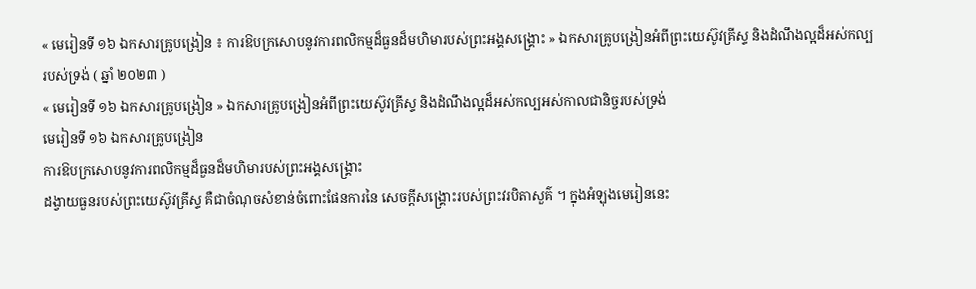« មេរៀនទី ១៦ ឯកសារគ្រូបង្រៀន ៖ ការឱបក្រសោបនូវការពលិកម្មដ៏ធួនដ៏មហិមារបស់ព្រះអង្គសង្គ្រោះ » ឯកសារគ្រូបង្រៀនអំពីព្រះយេស៊ូវគ្រីស្ទ និងដំណឹងល្អដ៏អស់កល្បរបស់ទ្រង់ ( ឆ្នាំ ២០២៣ )
« មេរៀនទី ១៦ ឯកសារគ្រូបង្រៀន » ឯកសារគ្រូបង្រៀនអំពីព្រះយេស៊ូវគ្រីស្ទ និងដំណឹងល្អដ៏អស់កល្បអស់កាលជានិច្ចរបស់ទ្រង់
មេរៀនទី ១៦ ឯកសារគ្រូបង្រៀន
ការឱបក្រសោបនូវការពលិកម្មដ៏ធួនដ៏មហិមារបស់ព្រះអង្គសង្គ្រោះ
ដង្វាយធួនរបស់ព្រះយេស៊ូវគ្រីស្ទ គឺជាចំណុចសំខាន់ចំពោះផែនការនៃ សេចក្តីសង្គ្រោះរបស់ព្រះវរបិតាសួគ៌ ។ ក្នុងអំឡុងមេរៀននេះ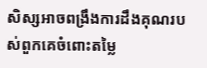សិស្សអាចពង្រឹងការដឹងគុណរបស់ពួកគេចំពោះតម្លៃ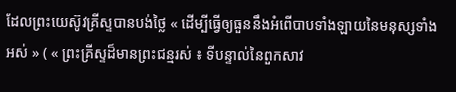ដែលព្រះយេស៊ូវគ្រីស្ទបានបង់ថ្លៃ « ដើម្បីធ្វើឲ្យធួននឹងអំពើបាបទាំងឡាយនៃមនុស្សទាំងអស់ » ( « ព្រះគ្រីស្ទដ៏មានព្រះជន្មរស់ ៖ ទីបន្ទាល់នៃពួកសាវ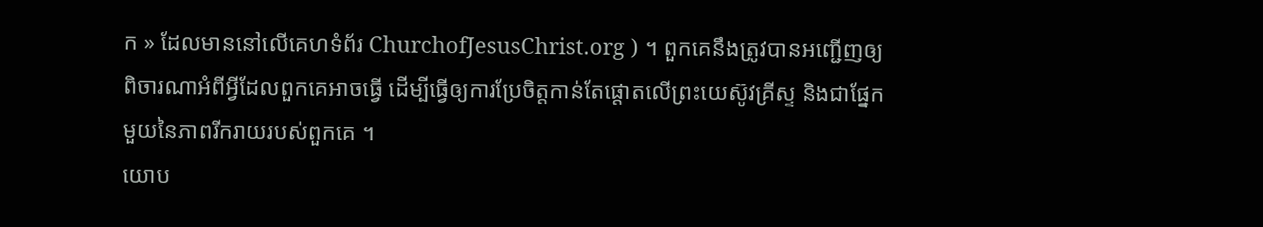ក » ដែលមាននៅលើគេហទំព័រ ChurchofJesusChrist.org ) ។ ពួកគេនឹងត្រូវបានអញ្ជើញឲ្យពិចារណាអំពីអ្វីដែលពួកគេអាចធ្វើ ដើម្បីធ្វើឲ្យការប្រែចិត្តកាន់តែផ្តោតលើព្រះយេស៊ូវគ្រីស្ទ និងជាផ្នែកមួយនៃភាពរីករាយរបស់ពួកគេ ។
យោប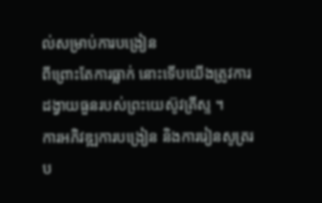ល់សម្រាប់ការបង្រៀន
ពីព្រោះតែការធ្លាក់ នោះទើបយើងត្រូវការដង្វាយធួនរបស់ព្រះយេស៊ូវគ្រីស្ទ ។
ការអភិវឌ្ឍការបង្រៀន និងការរៀនសូត្ររប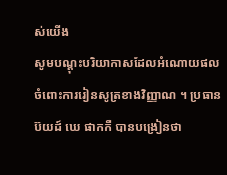ស់យើង
សូមបណ្ដុះបរិយាកាសដែលអំណោយផលចំពោះការរៀនសូត្រខាងវិញ្ញាណ ។ ប្រធាន ប៊យដ៍ ឃេ ផាកកឺ បានបង្រៀនថា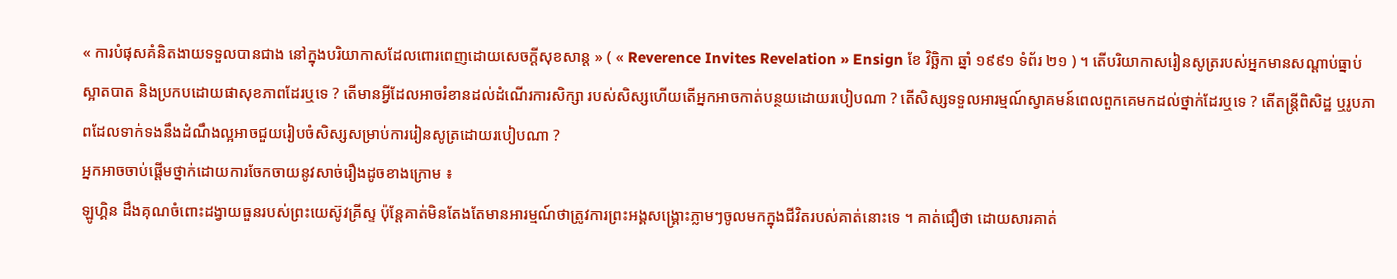« ការបំផុសគំនិតងាយទទួលបានជាង នៅក្នុងបរិយាកាសដែលពោរពេញដោយសេចក្ដីសុខសាន្ត » ( « Reverence Invites Revelation » Ensign ខែ វិច្ឆិកា ឆ្នាំ ១៩៩១ ទំព័រ ២១ ) ។ តើបរិយាកាសរៀនសូត្ររបស់អ្នកមានសណ្តាប់ធ្នាប់ ស្អាតបាត និងប្រកបដោយផាសុខភាពដែរឬទេ ? តើមានអ្វីដែលអាចរំខានដល់ដំណើរការសិក្សា របស់សិស្សហើយតើអ្នកអាចកាត់បន្ថយដោយរបៀបណា ? តើសិស្សទទួលអារម្មណ៍ស្វាគមន៍ពេលពួកគេមកដល់ថ្នាក់ដែរឬទេ ? តើតន្ត្រីពិសិដ្ឋ ឬរូបភាពដែលទាក់ទងនឹងដំណឹងល្អអាចជួយរៀបចំសិស្សសម្រាប់ការរៀនសូត្រដោយរបៀបណា ?
អ្នកអាចចាប់ផ្តើមថ្នាក់ដោយការចែកចាយនូវសាច់រឿងដូចខាងក្រោម ៖
ឡូហ្គិន ដឹងគុណចំពោះដង្វាយធួនរបស់ព្រះយេស៊ូវគ្រីស្ទ ប៉ុន្តែគាត់មិនតែងតែមានអារម្មណ៍ថាត្រូវការព្រះអង្គសង្គ្រោះភ្លាមៗចូលមកក្នុងជីវិតរបស់គាត់នោះទេ ។ គាត់ជឿថា ដោយសារគាត់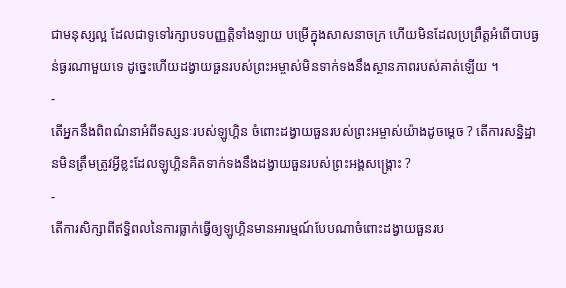ជាមនុស្សល្អ ដែលជាទូទៅរក្សាបទបញ្ញត្តិទាំងឡាយ បម្រើក្នុងសាសនាចក្រ ហើយមិនដែលប្រព្រឹត្តអំពើបាបធ្ងន់ធ្ងរណាមួយទេ ដូច្នេះហើយដង្វាយធួនរបស់ព្រះអម្ចាស់មិនទាក់ទងនឹងស្ថានភាពរបស់គាត់ឡើយ ។
-
តើអ្នកនឹងពិពណ៌នាអំពីទស្សនៈរបស់ឡូហ្គិន ចំពោះដង្វាយធួនរបស់ព្រះអម្ចាស់យ៉ាងដូចម្ដេច ? តើការសន្និដ្ឋានមិនត្រឹមត្រូវអ្វីខ្លះដែលឡូហ្គិនគិតទាក់ទងនឹងដង្វាយធួនរបស់ព្រះអង្គសង្គ្រោះ ?
-
តើការសិក្សាពីឥទ្ធិពលនៃការធ្លាក់ធ្វើឲ្យឡូហ្គិនមានអារម្មណ៍បែបណាចំពោះដង្វាយធួនរប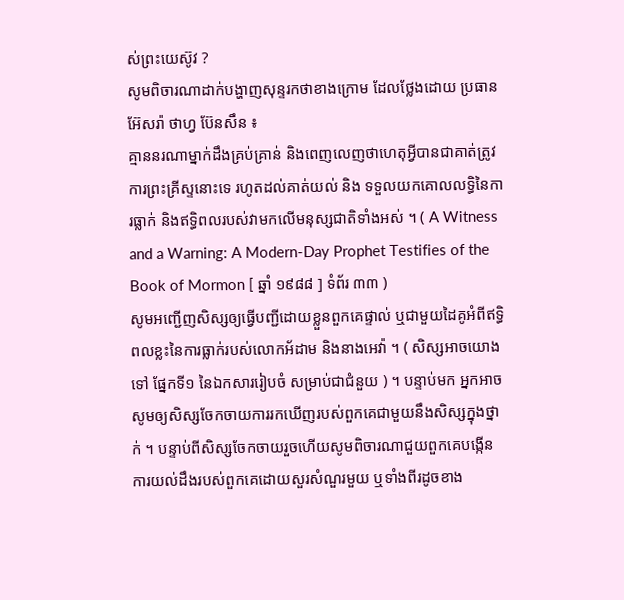ស់ព្រះយេស៊ូវ ?
សូមពិចារណាដាក់បង្ហាញសុន្ទរកថាខាងក្រោម ដែលថ្លែងដោយ ប្រធាន អ៊ែសរ៉ា ថាហ្វ ប៊ែនសឹន ៖
គ្មាននរណាម្នាក់ដឹងគ្រប់គ្រាន់ និងពេញលេញថាហេតុអ្វីបានជាគាត់ត្រូវការព្រះគ្រីស្ទនោះទេ រហូតដល់គាត់យល់ និង ទទួលយកគោលលទ្ធិនៃការធ្លាក់ និងឥទ្ធិពលរបស់វាមកលើមនុស្សជាតិទាំងអស់ ។ ( A Witness and a Warning: A Modern-Day Prophet Testifies of the Book of Mormon [ ឆ្នាំ ១៩៨៨ ] ទំព័រ ៣៣ )
សូមអញ្ជើញសិស្សឲ្យធ្វើបញ្ជីដោយខ្លួនពួកគេផ្ទាល់ ឬជាមួយដៃគូអំពីឥទ្ធិពលខ្លះនៃការធ្លាក់របស់លោកអ័ដាម និងនាងអេវ៉ា ។ ( សិស្សអាចយោងទៅ ផ្នែកទី១ នៃឯកសាររៀបចំ សម្រាប់ជាជំនួយ ) ។ បន្ទាប់មក អ្នកអាចសូមឲ្យសិស្សចែកចាយការរកឃើញរបស់ពួកគេជាមួយនឹងសិស្សក្នុងថ្នាក់ ។ បន្ទាប់ពីសិស្សចែកចាយរួចហើយសូមពិចារណាជួយពួកគេបង្កើនការយល់ដឹងរបស់ពួកគេដោយសួរសំណួរមួយ ឬទាំងពីរដូចខាង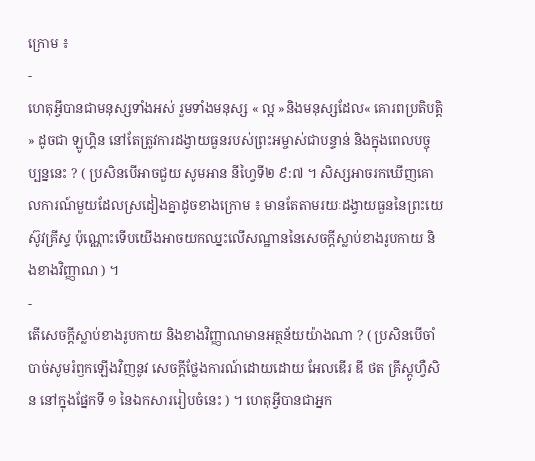ក្រោម ៖
-
ហេតុអ្វីបានជាមនុស្សទាំងអស់ រួមទាំងមនុស្ស « ល្អ »និងមនុស្សដែល« គោរពប្រតិបត្តិ » ដូចជា ឡូហ្គិន នៅតែត្រូវការដង្វាយធួនរបស់ព្រះអម្ចាស់ជាបន្ទាន់ និងក្នុងពេលបច្ចុប្បន្ននេះ ? ( ប្រសិនបើអាចជួយ សូមអាន នីហ្វៃទី២ ៩:៧ ។ សិស្សអាចរកឃើញគោលការណ៍មួយដែលស្រដៀងគ្នាដូចខាងក្រោម ៖ មានតែតាមរយៈដង្វាយធួននៃព្រះយេស៊ូវគ្រីស្ទ ប៉ុណ្ណោះទើបយើងអាចយកឈ្នះលើសណ្ឋាននៃសេចក្ដីស្លាប់ខាងរូបកាយ និងខាងវិញ្ញាណ ) ។
-
តើសេចក្តីស្លាប់ខាងរូបកាយ និងខាងវិញ្ញាណមានអត្ថន័យយ៉ាងណា ? ( ប្រសិនបើចាំបាច់សូមរំឭកឡើងវិញនូវ សេចក្ដីថ្លែងការណ៍ដោយដោយ អែលឌើរ ឌី ថត គ្រីស្តូហ្វឺសិន នៅក្នុងផ្នែកទី ១ នៃឯកសាររៀបចំនេះ ) ។ ហេតុអ្វីបានជាអ្នក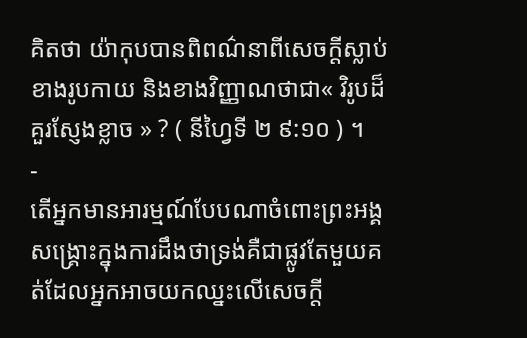គិតថា យ៉ាកុបបានពិពណ៌នាពីសេចក្តីស្លាប់ខាងរូបកាយ និងខាងវិញ្ញាណថាជា« វិរូបដ៏គួរស្ញែងខ្លាច » ? ( នីហ្វៃទី ២ ៩:១០ ) ។
-
តើអ្នកមានអារម្មណ៍បែបណាចំពោះព្រះអង្គសង្រ្គោះក្នុងការដឹងថាទ្រង់គឺជាផ្លូវតែមួយគត់ដែលអ្នកអាចយកឈ្នះលើសេចក្តី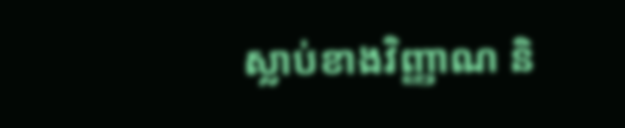ស្លាប់ខាងវិញ្ញាណ និ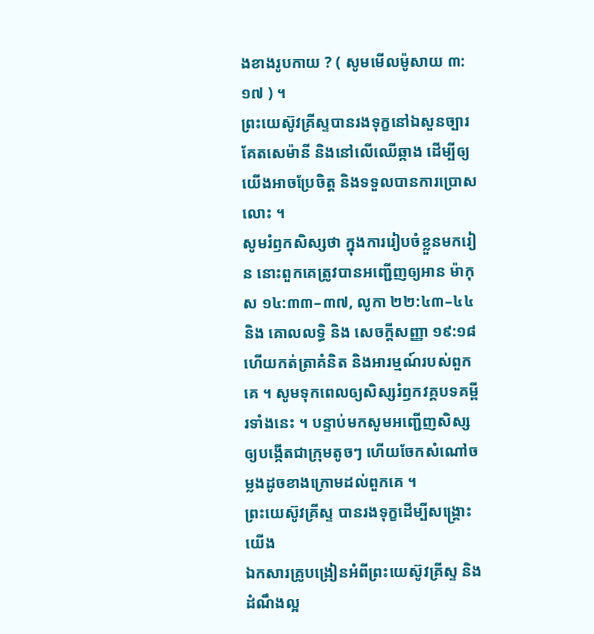ងខាងរូបកាយ ? ( សូមមើលម៉ូសាយ ៣:១៧ ) ។
ព្រះយេស៊ូវគ្រីស្ទបានរងទុក្ខនៅឯសួនច្បារគែតសេម៉ានី និងនៅលើឈើឆ្កាង ដើម្បីឲ្យយើងអាចប្រែចិត្ត និងទទួលបានការប្រោសលោះ ។
សូមរំឭកសិស្សថា ក្នុងការរៀបចំខ្លួនមករៀន នោះពួកគេត្រូវបានអញ្ជើញឲ្យអាន ម៉ាកុស ១៤:៣៣–៣៧, លូកា ២២:៤៣–៤៤ និង គោលលទ្ធិ និង សេចក្តីសញ្ញា ១៩:១៨ ហើយកត់ត្រាគំនិត និងអារម្មណ៍របស់ពួកគេ ។ សូមទុកពេលឲ្យសិស្សរំឭកវគ្គបទគម្ពីរទាំងនេះ ។ បន្ទាប់មកសូមអញ្ជើញសិស្សឲ្យបង្កើតជាក្រុមតូចៗ ហើយចែកសំណៅចម្លងដូចខាងក្រោមដល់ពួកគេ ។
ព្រះយេស៊ូវគ្រីស្ទ បានរងទុក្ខដើម្បីសង្គ្រោះយើង
ឯកសារគ្រូបង្រៀនអំពីព្រះយេស៊ូវគ្រីស្ទ និងដំណឹងល្អ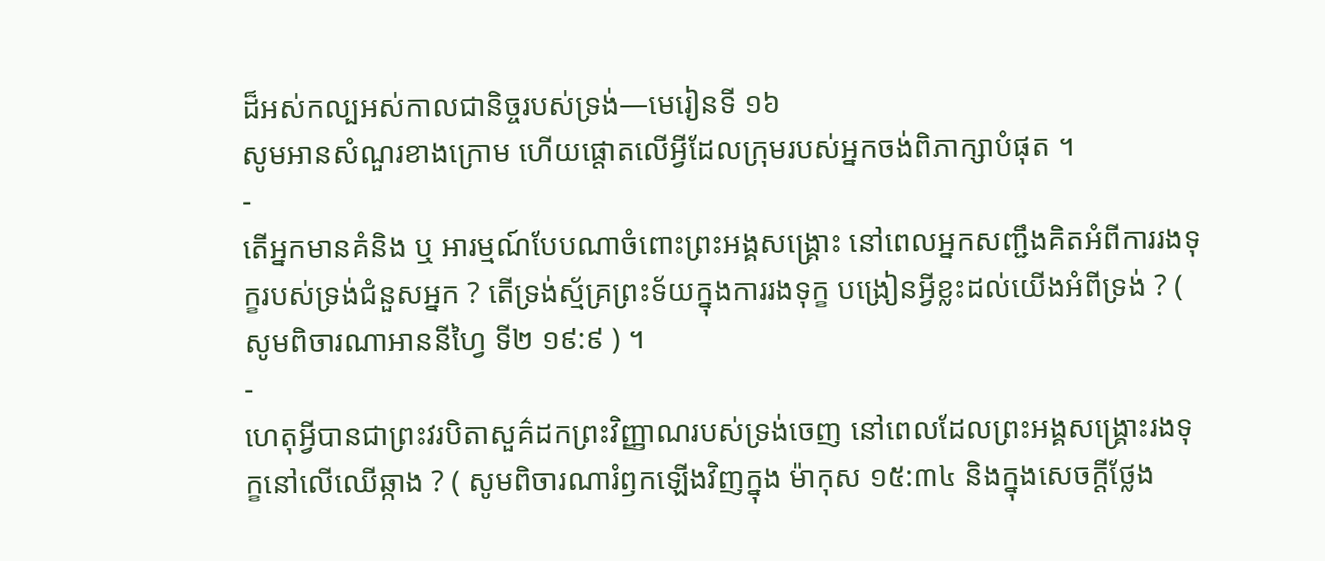ដ៏អស់កល្បអស់កាលជានិច្ចរបស់ទ្រង់—មេរៀនទី ១៦
សូមអានសំណួរខាងក្រោម ហើយផ្តោតលើអ្វីដែលក្រុមរបស់អ្នកចង់ពិភាក្សាបំផុត ។
-
តើអ្នកមានគំនិង ឬ អារម្មណ៍បែបណាចំពោះព្រះអង្គសង្រ្គោះ នៅពេលអ្នកសញ្ជឹងគិតអំពីការរងទុក្ខរបស់ទ្រង់ជំនួសអ្នក ? តើទ្រង់ស្ម័គ្រព្រះទ័យក្នុងការរងទុក្ខ បង្រៀនអ្វីខ្លះដល់យើងអំពីទ្រង់ ? ( សូមពិចារណាអាននីហ្វៃ ទី២ ១៩:៩ ) ។
-
ហេតុអ្វីបានជាព្រះវរបិតាសួគ៌ដកព្រះវិញ្ញាណរបស់ទ្រង់ចេញ នៅពេលដែលព្រះអង្គសង្គ្រោះរងទុក្ខនៅលើឈើឆ្កាង ? ( សូមពិចារណារំឭកឡើងវិញក្នុង ម៉ាកុស ១៥:៣៤ និងក្នុងសេចក្ដីថ្លែង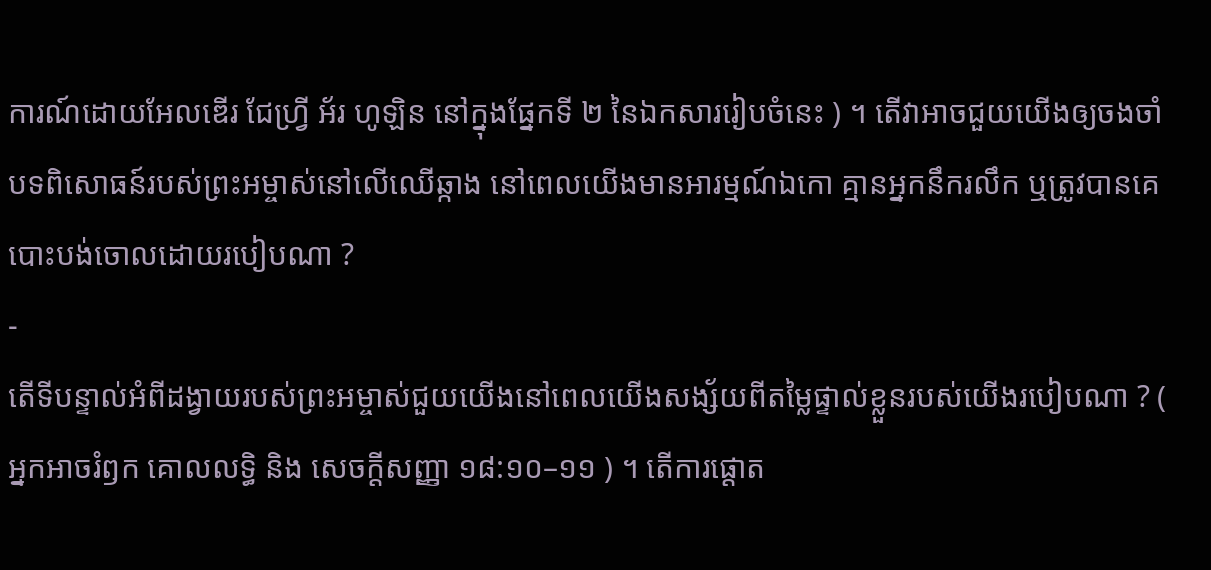ការណ៍ដោយអែលឌើរ ជែហ្វ្រី អ័រ ហូឡិន នៅក្នុងផ្នែកទី ២ នៃឯកសាររៀបចំនេះ ) ។ តើវាអាចជួយយើងឲ្យចងចាំបទពិសោធន៍របស់ព្រះអម្ចាស់នៅលើឈើឆ្កាង នៅពេលយើងមានអារម្មណ៍ឯកោ គ្មានអ្នកនឹករលឹក ឬត្រូវបានគេបោះបង់ចោលដោយរបៀបណា ?
-
តើទីបន្ទាល់អំពីដង្វាយរបស់ព្រះអម្ចាស់ជួយយើងនៅពេលយើងសង្ស័យពីតម្លៃផ្ទាល់ខ្លួនរបស់យើងរបៀបណា ? ( អ្នកអាចរំឭក គោលលទ្ធិ និង សេចក្ដីសញ្ញា ១៨:១០–១១ ) ។ តើការផ្ដោត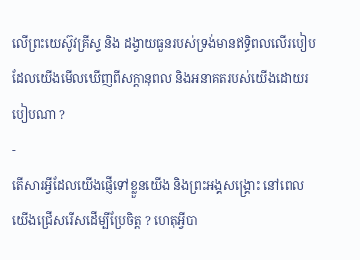លើព្រះយេស៊ូវគ្រីស្ទ និង ដង្វាយធួនរបស់ទ្រង់មានឥទ្ធិពលលើរបៀបដែលយើងមើលឃើញពីសក្តានុពល និងអនាគតរបស់យើងដោយរបៀបណា ?
-
តើសារអ្វីដែលយើងផ្ញើទៅខ្លួនយើង និងព្រះអង្គសង្គ្រោះ នៅពេលយើងជ្រើសរើសដើម្បីប្រែចិត្ត ? ហេតុអ្វីបា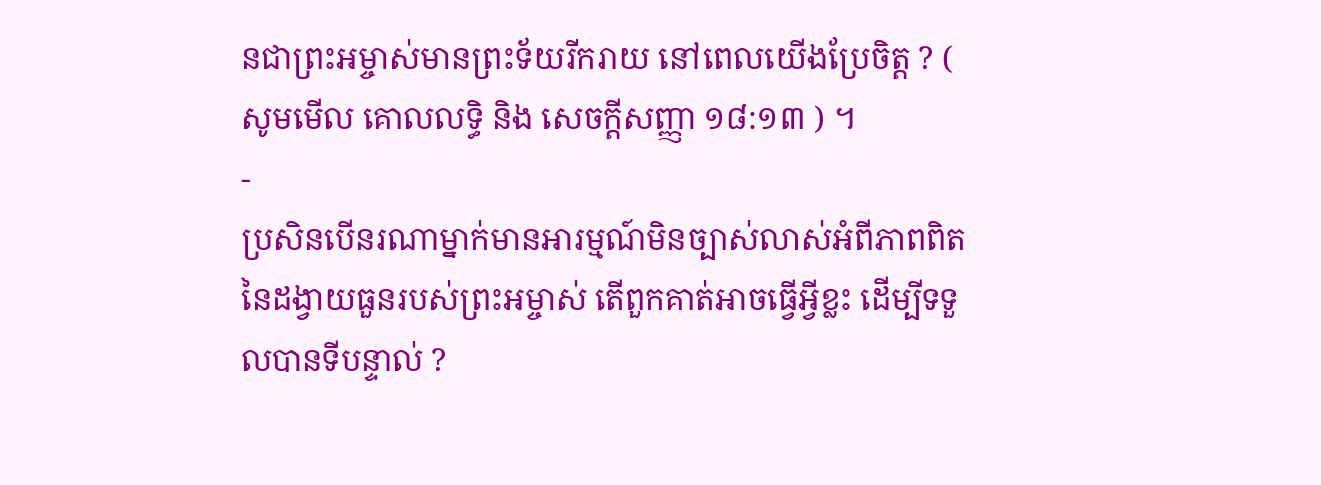នជាព្រះអម្ចាស់មានព្រះទ័យរីករាយ នៅពេលយើងប្រែចិត្ត ? ( សូមមើល គោលលទ្ធិ និង សេចក្ដីសញ្ញា ១៨:១៣ ) ។
-
ប្រសិនបើនរណាម្នាក់មានអារម្មណ៍មិនច្បាស់លាស់អំពីភាពពិតនៃដង្វាយធួនរបស់ព្រះអម្ចាស់ តើពួកគាត់អាចធ្វើអ្វីខ្លះ ដើម្បីទទួលបានទីបន្ទាល់ ?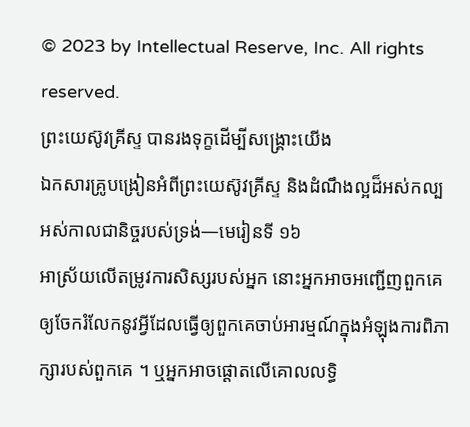© 2023 by Intellectual Reserve, Inc. All rights reserved.
ព្រះយេស៊ូវគ្រីស្ទ បានរងទុក្ខដើម្បីសង្គ្រោះយើង
ឯកសារគ្រូបង្រៀនអំពីព្រះយេស៊ូវគ្រីស្ទ និងដំណឹងល្អដ៏អស់កល្បអស់កាលជានិច្ចរបស់ទ្រង់—មេរៀនទី ១៦
អាស្រ័យលើតម្រូវការសិស្សរបស់អ្នក នោះអ្នកអាចអញ្ជើញពួកគេឲ្យចែករំលែកនូវអ្វីដែលធ្វើឲ្យពួកគេចាប់អារម្មណ៍ក្នុងអំឡុងការពិភាក្សារបស់ពួកគេ ។ ឬអ្នកអាចផ្តោតលើគោលលទ្ធិ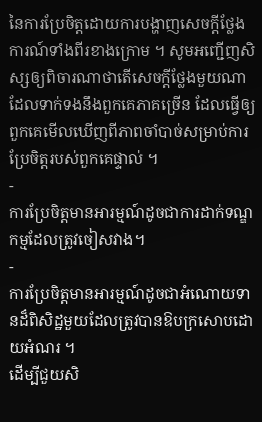នៃការប្រែចិត្តដោយការបង្ហាញសេចក្តីថ្លែងការណ៍ទាំងពីរខាងក្រោម ។ សូមអញ្ជើញសិស្សឲ្យពិចារណាថាតើសេចក្តីថ្លែងមួយណាដែលទាក់ទងនឹងពួកគេភាគច្រើន ដែលធ្វើឲ្យពួកគេមើលឃើញពីភាពចាំបាច់សម្រាប់ការប្រែចិត្តរបស់ពួកគេផ្ទាល់ ។
-
ការប្រែចិត្តមានអារម្មណ៍ដូចជាការដាក់ទណ្ឌកម្មដែលត្រូវចៀសវាង។
-
ការប្រែចិត្តមានអារម្មណ៍ដូចជាអំណោយទានដ៏ពិសិដ្ឋមួយដែលត្រូវបានឱបក្រសោបដោយអំណរ ។
ដើម្បីជួយសិ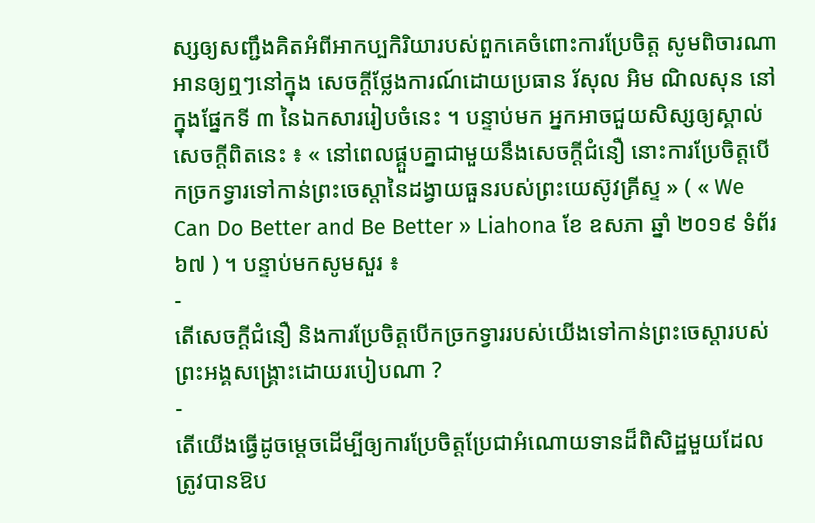ស្សឲ្យសញ្ជឹងគិតអំពីអាកប្បកិរិយារបស់ពួកគេចំពោះការប្រែចិត្ត សូមពិចារណាអានឲ្យឮៗនៅក្នុង សេចក្ដីថ្លែងការណ៍ដោយប្រធាន រ័សុល អិម ណិលសុន នៅក្នុងផ្នែកទី ៣ នៃឯកសាររៀបចំនេះ ។ បន្ទាប់មក អ្នកអាចជួយសិស្សឲ្យស្គាល់សេចក្តីពិតនេះ ៖ « នៅពេលផ្គួបគ្នាជាមួយនឹងសេចក្ដីជំនឿ នោះការប្រែចិត្តបើកច្រកទ្វារទៅកាន់ព្រះចេស្ដានៃដង្វាយធួនរបស់ព្រះយេស៊ូវគ្រីស្ទ » ( « We Can Do Better and Be Better » Liahona ខែ ឧសភា ឆ្នាំ ២០១៩ ទំព័រ ៦៧ ) ។ បន្ទាប់មកសូមសួរ ៖
-
តើសេចក្ដីជំនឿ និងការប្រែចិត្តបើកច្រកទ្វាររបស់យើងទៅកាន់ព្រះចេស្ដារបស់ព្រះអង្គសង្គ្រោះដោយរបៀបណា ?
-
តើយើងធ្វើដូចម្តេចដើម្បីឲ្យការប្រែចិត្តប្រែជាអំណោយទានដ៏ពិសិដ្ឋមួយដែលត្រូវបានឱប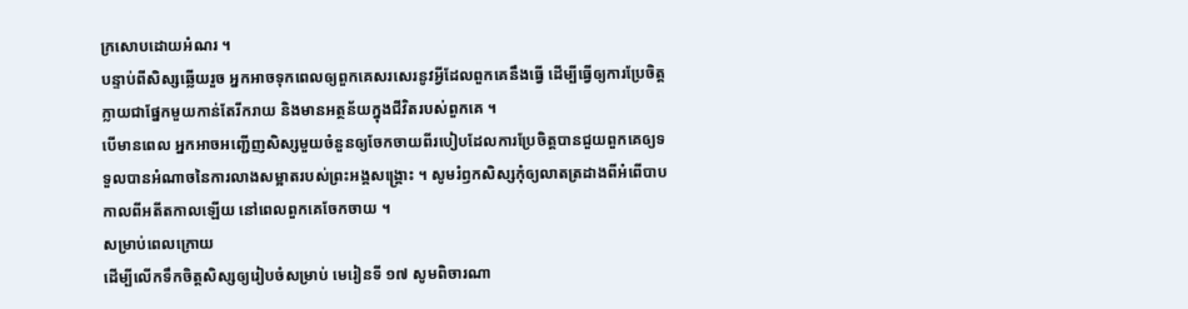ក្រសោបដោយអំណរ ។
បន្ទាប់ពីសិស្សឆ្លើយរួច អ្នកអាចទុកពេលឲ្យពួកគេសរសេរនូវអ្វីដែលពួកគេនឹងធ្វើ ដើម្បីធ្វើឲ្យការប្រែចិត្តក្លាយជាផ្នែកមួយកាន់តែរីករាយ និងមានអត្ថន័យក្នុងជីវិតរបស់ពួកគេ ។
បើមានពេល អ្នកអាចអញ្ជើញសិស្សមួយចំនួនឲ្យចែកចាយពីរបៀបដែលការប្រែចិត្តបានជួយពួកគេឲ្យទទួលបានអំណាចនៃការលាងសម្អាតរបស់ព្រះអង្គសង្គ្រោះ ។ សូមរំឭកសិស្សកុំឲ្យលាតត្រដាងពីអំពើបាបកាលពីអតីតកាលឡើយ នៅពេលពួកគេចែកចាយ ។
សម្រាប់ពេលក្រោយ
ដើម្បីលើកទឹកចិត្តសិស្សឲ្យរៀបចំសម្រាប់ មេរៀនទី ១៧ សូមពិចារណា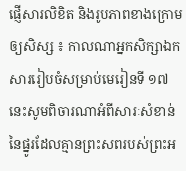ផ្ញើសារលិខិត និងរូបភាពខាងក្រោមឲ្យសិស្ស ៖ កាលណាអ្នកសិក្សាឯកសាររៀបចំសម្រាប់មេរៀនទី ១៧ នេះសូមពិចារណាអំពីសារៈសំខាន់នៃផ្នូរដែលគ្មានព្រះសពរបស់ព្រះអ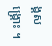ង្គសង្គ្រោះ ។